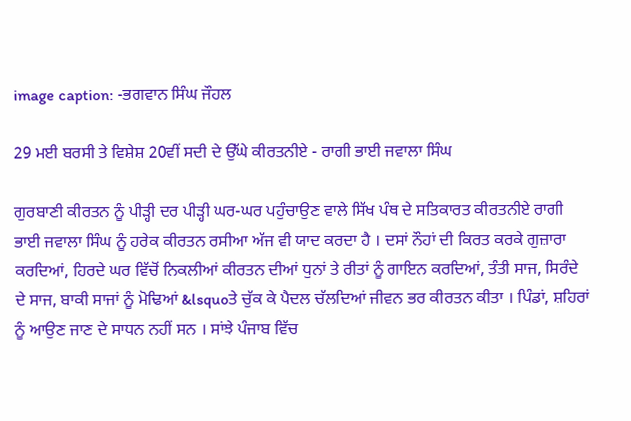image caption: -ਭਗਵਾਨ ਸਿੰਘ ਜੌਹਲ

29 ਮਈ ਬਰਸੀ ਤੇ ਵਿਸ਼ੇਸ਼ 20ਵੀਂ ਸਦੀ ਦੇ ਉੱਘੇ ਕੀਰਤਨੀਏ - ਰਾਗੀ ਭਾਈ ਜਵਾਲਾ ਸਿੰਘ

ਗੁਰਬਾਣੀ ਕੀਰਤਨ ਨੂੰ ਪੀੜ੍ਹੀ ਦਰ ਪੀੜ੍ਹੀ ਘਰ-ਘਰ ਪਹੁੰਚਾਉਣ ਵਾਲੇ ਸਿੱਖ ਪੰਥ ਦੇ ਸਤਿਕਾਰਤ ਕੀਰਤਨੀਏ ਰਾਗੀ ਭਾਈ ਜਵਾਲਾ ਸਿੰਘ ਨੂੰ ਹਰੇਕ ਕੀਰਤਨ ਰਸੀਆ ਅੱਜ ਵੀ ਯਾਦ ਕਰਦਾ ਹੈ । ਦਸਾਂ ਨੌਹਾਂ ਦੀ ਕਿਰਤ ਕਰਕੇ ਗੁਜ਼ਾਰਾ ਕਰਦਿਆਂ, ਹਿਰਦੇ ਘਰ ਵਿੱਚੋਂ ਨਿਕਲੀਆਂ ਕੀਰਤਨ ਦੀਆਂ ਧੁਨਾਂ ਤੇ ਰੀਤਾਂ ਨੂੰ ਗਾਇਨ ਕਰਦਿਆਂ, ਤੰਤੀ ਸਾਜ, ਸਿਰੰਦੇ ਦੇ ਸਾਜ, ਬਾਕੀ ਸਾਜਾਂ ਨੂੰ ਮੋਢਿਆਂ &lsquoਤੇ ਚੁੱਕ ਕੇ ਪੈਦਲ ਚੱਲਦਿਆਂ ਜੀਵਨ ਭਰ ਕੀਰਤਨ ਕੀਤਾ । ਪਿੰਡਾਂ, ਸ਼ਹਿਰਾਂ ਨੂੰ ਆਉਣ ਜਾਣ ਦੇ ਸਾਧਨ ਨਹੀਂ ਸਨ । ਸਾਂਝੇ ਪੰਜਾਬ ਵਿੱਚ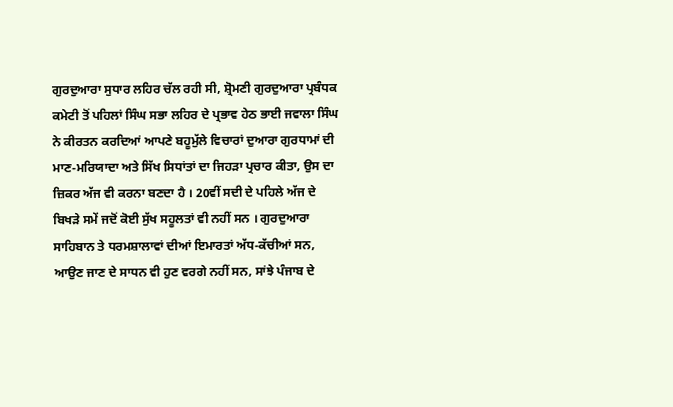ਗੁਰਦੁਆਰਾ ਸੁਧਾਰ ਲਹਿਰ ਚੱਲ ਰਹੀ ਸੀ, ਸ਼੍ਰੋਮਣੀ ਗੁਰਦੁਆਰਾ ਪ੍ਰਬੰਧਕ ਕਮੇਟੀ ਤੋਂ ਪਹਿਲਾਂ ਸਿੰਘ ਸਭਾ ਲਹਿਰ ਦੇ ਪ੍ਰਭਾਵ ਹੇਠ ਭਾਈ ਜਵਾਲਾ ਸਿੰਘ ਨੇ ਕੀਰਤਨ ਕਰਦਿਆਂ ਆਪਣੇ ਬਹੂਮੁੱਲੇ ਵਿਚਾਰਾਂ ਦੁਆਰਾ ਗੁਰਧਾਮਾਂ ਦੀ ਮਾਣ-ਮਰਿਯਾਦਾ ਅਤੇ ਸਿੱਖ ਸਿਧਾਂਤਾਂ ਦਾ ਜਿਹੜਾ ਪ੍ਰਚਾਰ ਕੀਤਾ, ਉਸ ਦਾ ਜ਼ਿਕਰ ਅੱਜ ਵੀ ਕਰਨਾ ਬਣਦਾ ਹੈ । 20ਵੀਂ ਸਦੀ ਦੇ ਪਹਿਲੇ ਅੱਜ ਦੇ ਬਿਖੜੇ ਸਮੇਂ ਜਦੋਂ ਕੋਈ ਸੁੱਖ ਸਹੂਲਤਾਂ ਵੀ ਨਹੀਂ ਸਨ । ਗੁਰਦੁਆਰਾ ਸਾਹਿਬਾਨ ਤੇ ਧਰਮਸ਼ਾਲਾਵਾਂ ਦੀਆਂ ਇਮਾਰਤਾਂ ਅੱਧ-ਕੱਚੀਆਂ ਸਨ, ਆਉਣ ਜਾਣ ਦੇ ਸਾਧਨ ਵੀ ਹੁਣ ਵਰਗੇ ਨਹੀਂ ਸਨ, ਸਾਂਝੇ ਪੰਜਾਬ ਦੇ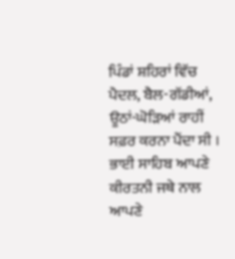ਪਿੰਡਾਂ ਸ਼ਹਿਰਾਂ ਵਿੱਚ ਪੈਦਲ, ਬੈਲ-ਗੱਡੀਆਂ, ਊਠਾਂ-ਘੋੜਿਆਂ ਰਾਹੀਂ ਸਫ਼ਰ ਕਰਨਾ ਪੈਂਦਾ ਸੀ । ਭਾਈ ਸਾਹਿਬ ਆਪਣੇ ਕੀਰਤਨੀ ਜਥੇ ਨਾਲ ਆਪਣੇ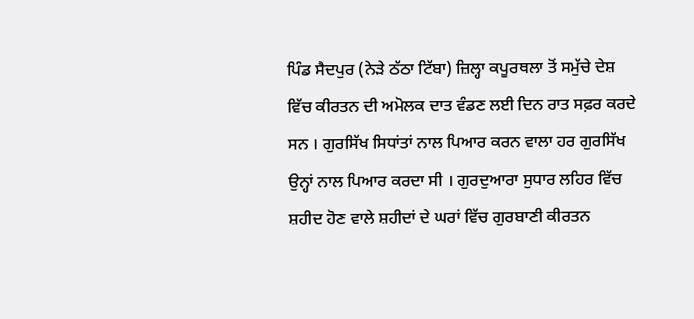ਪਿੰਡ ਸੈਦਪੁਰ (ਨੇੜੇ ਠੱਠਾ ਟਿੱਬਾ) ਜ਼ਿਲ੍ਹਾ ਕਪੂਰਥਲਾ ਤੋਂ ਸਮੁੱਚੇ ਦੇਸ਼ ਵਿੱਚ ਕੀਰਤਨ ਦੀ ਅਮੋਲਕ ਦਾਤ ਵੰਡਣ ਲਈ ਦਿਨ ਰਾਤ ਸਫ਼ਰ ਕਰਦੇ ਸਨ । ਗੁਰਸਿੱਖ ਸਿਧਾਂਤਾਂ ਨਾਲ ਪਿਆਰ ਕਰਨ ਵਾਲਾ ਹਰ ਗੁਰਸਿੱਖ ਉਨ੍ਹਾਂ ਨਾਲ ਪਿਆਰ ਕਰਦਾ ਸੀ । ਗੁਰਦੁਆਰਾ ਸੁਧਾਰ ਲਹਿਰ ਵਿੱਚ ਸ਼ਹੀਦ ਹੋਣ ਵਾਲੇ ਸ਼ਹੀਦਾਂ ਦੇ ਘਰਾਂ ਵਿੱਚ ਗੁਰਬਾਣੀ ਕੀਰਤਨ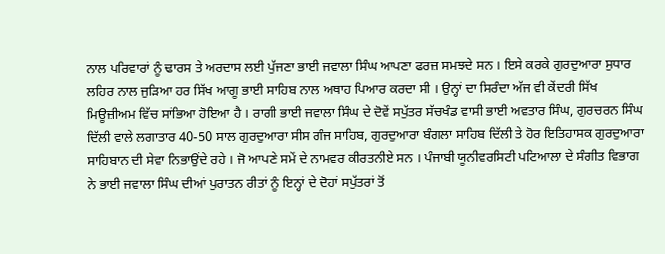ਨਾਲ ਪਰਿਵਾਰਾਂ ਨੂੰ ਢਾਰਸ ਤੇ ਅਰਦਾਸ ਲਈ ਪੁੱਜਣਾ ਭਾਈ ਜਵਾਲਾ ਸਿੰਘ ਆਪਣਾ ਫਰਜ਼ ਸਮਝਦੇ ਸਨ । ਇਸੇ ਕਰਕੇ ਗੁਰਦੁਆਰਾ ਸੁਧਾਰ ਲਹਿਰ ਨਾਲ ਜੁੜਿਆ ਹਰ ਸਿੱਖ ਆਗੂ ਭਾਈ ਸਾਹਿਬ ਨਾਲ ਅਥਾਹ ਪਿਆਰ ਕਰਦਾ ਸੀ । ਉਨ੍ਹਾਂ ਦਾ ਸਿਰੰਦਾ ਅੱਜ ਵੀ ਕੇਂਦਰੀ ਸਿੱਖ ਮਿਊਜ਼ੀਅਮ ਵਿੱਚ ਸਾਂਭਿਆ ਹੋਇਆ ਹੈ । ਰਾਗੀ ਭਾਈ ਜਵਾਲਾ ਸਿੰਘ ਦੇ ਦੋਵੇਂ ਸਪੁੱਤਰ ਸੱਚਖੰਡ ਵਾਸੀ ਭਾਈ ਅਵਤਾਰ ਸਿੰਘ, ਗੁਰਚਰਨ ਸਿੰਘ ਦਿੱਲੀ ਵਾਲੇ ਲਗਾਤਾਰ 40-50 ਸਾਲ ਗੁਰਦੁਆਰਾ ਸੀਸ ਗੰਜ ਸਾਹਿਬ, ਗੁਰਦੁਆਰਾ ਬੰਗਲਾ ਸਾਹਿਬ ਦਿੱਲੀ ਤੇ ਹੋਰ ਇਤਿਹਾਸਕ ਗੁਰਦੁਆਰਾ ਸਾਹਿਬਾਨ ਦੀ ਸੇਵਾ ਨਿਭਾਉਂਦੇ ਰਹੇ । ਜੋ ਆਪਣੇ ਸਮੇਂ ਦੇ ਨਾਮਵਰ ਕੀਰਤਨੀਏ ਸਨ । ਪੰਜਾਬੀ ਯੂਨੀਵਰਸਿਟੀ ਪਟਿਆਲਾ ਦੇ ਸੰਗੀਤ ਵਿਭਾਗ ਨੇ ਭਾਈ ਜਵਾਲਾ ਸਿੰਘ ਦੀਆਂ ਪੁਰਾਤਨ ਰੀਤਾਂ ਨੂੰ ਇਨ੍ਹਾਂ ਦੇ ਦੋਹਾਂ ਸਪੁੱਤਰਾਂ ਤੋਂ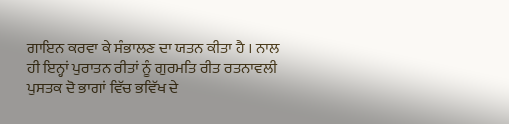ਗਾਇਨ ਕਰਵਾ ਕੇ ਸੰਭਾਲਣ ਦਾ ਯਤਨ ਕੀਤਾ ਹੈ । ਨਾਲ ਹੀ ਇਨ੍ਹਾਂ ਪੁਰਾਤਨ ਰੀਤਾਂ ਨੂੰ ਗੁਰਮਤਿ ਰੀਤ ਰਤਨਾਵਲੀ ਪੁਸਤਕ ਦੋ ਭਾਗਾਂ ਵਿੱਚ ਭਵਿੱਖ ਦੇ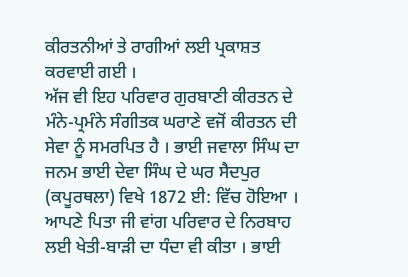ਕੀਰਤਨੀਆਂ ਤੇ ਰਾਗੀਆਂ ਲਈ ਪ੍ਰਕਾਸ਼ਤ ਕਰਵਾਈ ਗਈ ।
ਅੱਜ ਵੀ ਇਹ ਪਰਿਵਾਰ ਗੁਰਬਾਣੀ ਕੀਰਤਨ ਦੇ ਮੰਨੇ-ਪ੍ਰਮੰਨੇ ਸੰਗੀਤਕ ਘਰਾਣੇ ਵਜੋਂ ਕੀਰਤਨ ਦੀ ਸੇਵਾ ਨੂੰ ਸਮਰਪਿਤ ਹੈ । ਭਾਈ ਜਵਾਲਾ ਸਿੰਘ ਦਾ ਜਨਮ ਭਾਈ ਦੇਵਾ ਸਿੰਘ ਦੇ ਘਰ ਸੈਦਪੁਰ (ਕਪੂਰਥਲਾ) ਵਿਖੇ 1872 ਈ: ਵਿੱਚ ਹੋਇਆ । ਆਪਣੇ ਪਿਤਾ ਜੀ ਵਾਂਗ ਪਰਿਵਾਰ ਦੇ ਨਿਰਬਾਹ ਲਈ ਖੇਤੀ-ਬਾੜੀ ਦਾ ਧੰਦਾ ਵੀ ਕੀਤਾ । ਭਾਈ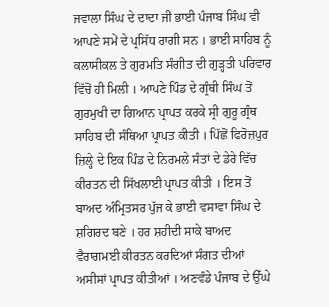ਜਵਾਲਾ ਸਿੰਘ ਦੇ ਦਾਦਾ ਜੀ ਭਾਈ ਪੰਜਾਬ ਸਿੰਘ ਵੀ ਆਪਣੇ ਸਮੇਂ ਦੇ ਪ੍ਰਸਿੱਧ ਰਾਗੀ ਸਨ । ਭਾਈ ਸਾਹਿਬ ਨੂੰ ਕਲਾਸੀਕਲ ਤੇ ਗੁਰਮਤਿ ਸੰਗੀਤ ਦੀ ਗੁੜ੍ਹਤੀ ਪਰਿਵਾਰ ਵਿੱਚੋਂ ਹੀ ਮਿਲੀ । ਆਪਣੇ ਪਿੰਡ ਦੇ ਗ੍ਰੰਥੀ ਸਿੰਘ ਤੋਂ ਗੁਰਮੁਖੀ ਦਾ ਗਿਆਨ ਪ੍ਰਾਪਤ ਕਰਕੇ ਸ੍ਰੀ ਗੁਰੂ ਗ੍ਰੰਥ ਸਾਹਿਬ ਦੀ ਸੰਥਿਆ ਪ੍ਰਾਪਤ ਕੀਤੀ । ਪਿੱਛੋਂ ਫਿਰੋਜ਼ਪੁਰ ਜ਼ਿਲ੍ਹੇ ਦੇ ਇਕ ਪਿੰਡ ਦੇ ਨਿਰਮਲੇ ਸੰਤਾਂ ਦੇ ਡੇਰੇ ਵਿੱਚ ਕੀਰਤਨ ਦੀ ਸਿੱਖਲਾਈ ਪ੍ਰਾਪਤ ਕੀਤੀ । ਇਸ ਤੋਂ ਬਾਅਦ ਅੰਮ੍ਰਿਤਸਰ ਪੁੱਜ ਕੇ ਭਾਈ ਵਸਾਵਾ ਸਿੰਘ ਦੇ ਸ਼ਗਿਰਦ ਬਣੇ । ਹਰ ਸ਼ਹੀਦੀ ਸਾਕੇ ਬਾਅਦ ਵੈਰਾਗਮਈ ਕੀਰਤਨ ਕਰਦਿਆਂ ਸੰਗਤ ਦੀਆਂ ਅਸੀਸਾਂ ਪ੍ਰਾਪਤ ਕੀਤੀਆਂ । ਅਣਵੰਡੇ ਪੰਜਾਬ ਦੇ ਉੱਘੇ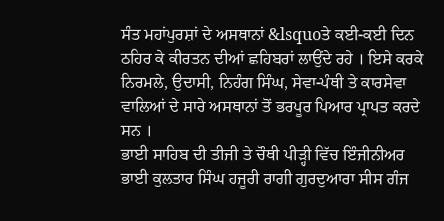ਸੰਤ ਮਹਾਂਪੁਰਸ਼ਾਂ ਦੇ ਅਸਥਾਨਾਂ &lsquoਤੇ ਕਈ-ਕਈ ਦਿਨ ਠਹਿਰ ਕੇ ਕੀਰਤਨ ਦੀਆਂ ਛਹਿਬਰਾਂ ਲਾਉਂਦੇ ਰਹੇ । ਇਸੇ ਕਰਕੇ ਨਿਰਮਲੇ, ਉਦਾਸੀ, ਨਿਹੰਗ ਸਿੰਘ, ਸੇਵਾ-ਪੰਥੀ ਤੇ ਕਾਰਸੇਵਾ ਵਾਲਿਆਂ ਦੇ ਸਾਰੇ ਅਸਥਾਨਾਂ ਤੋਂ ਭਰਪੂਰ ਪਿਆਰ ਪ੍ਰਾਪਤ ਕਰਦੇ ਸਨ ।
ਭਾਈ ਸਾਹਿਬ ਦੀ ਤੀਜੀ ਤੇ ਚੌਥੀ ਪੀੜ੍ਹੀ ਵਿੱਚ ਇੰਜੀਨੀਅਰ ਭਾਈ ਕੁਲਤਾਰ ਸਿੰਘ ਹਜੂਰੀ ਰਾਗੀ ਗੁਰਦੁਆਰਾ ਸੀਸ ਗੰਜ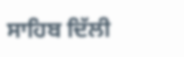ਸਾਹਿਬ ਦਿੱਲੀ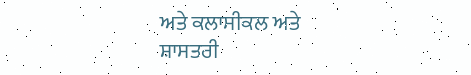ਅਤੇ ਕਲਾਸੀਕਲ ਅਤੇ ਸ਼ਾਸਤਰੀ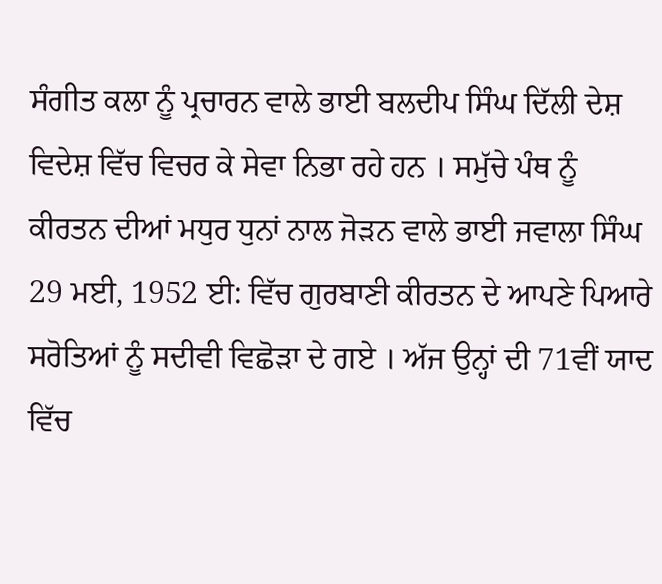ਸੰਗੀਤ ਕਲਾ ਨੂੰ ਪ੍ਰਚਾਰਨ ਵਾਲੇ ਭਾਈ ਬਲਦੀਪ ਸਿੰਘ ਦਿੱਲੀ ਦੇਸ਼ ਵਿਦੇਸ਼ ਵਿੱਚ ਵਿਚਰ ਕੇ ਸੇਵਾ ਨਿਭਾ ਰਹੇ ਹਨ । ਸਮੁੱਚੇ ਪੰਥ ਨੂੰ ਕੀਰਤਨ ਦੀਆਂ ਮਧੁਰ ਧੁਨਾਂ ਨਾਲ ਜੋੜਨ ਵਾਲੇ ਭਾਈ ਜਵਾਲਾ ਸਿੰਘ 29 ਮਈ, 1952 ਈ: ਵਿੱਚ ਗੁਰਬਾਣੀ ਕੀਰਤਨ ਦੇ ਆਪਣੇ ਪਿਆਰੇ ਸਰੋਤਿਆਂ ਨੂੰ ਸਦੀਵੀ ਵਿਛੋੜਾ ਦੇ ਗਏ । ਅੱਜ ਉਨ੍ਹਾਂ ਦੀ 71ਵੀਂ ਯਾਦ ਵਿੱਚ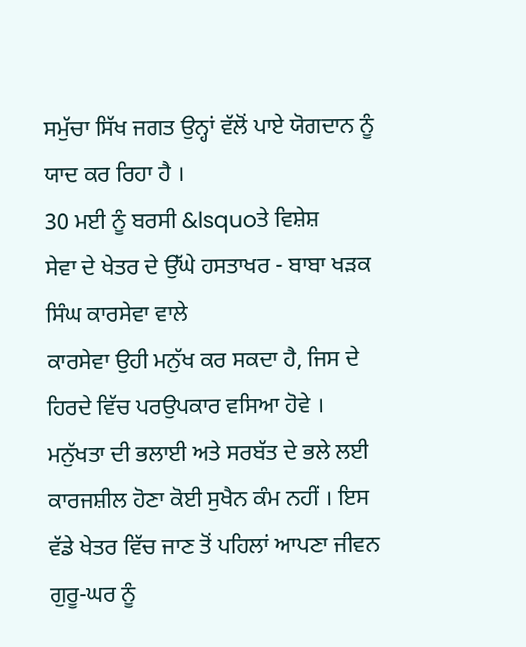ਸਮੁੱਚਾ ਸਿੱਖ ਜਗਤ ਉਨ੍ਹਾਂ ਵੱਲੋਂ ਪਾਏ ਯੋਗਦਾਨ ਨੂੰ ਯਾਦ ਕਰ ਰਿਹਾ ਹੈ ।
30 ਮਈ ਨੂੰ ਬਰਸੀ &lsquoਤੇ ਵਿਸ਼ੇਸ਼
ਸੇਵਾ ਦੇ ਖੇਤਰ ਦੇ ਉੱਘੇ ਹਸਤਾਖਰ - ਬਾਬਾ ਖੜਕ ਸਿੰਘ ਕਾਰਸੇਵਾ ਵਾਲੇ
ਕਾਰਸੇਵਾ ਉਹੀ ਮਨੁੱਖ ਕਰ ਸਕਦਾ ਹੈ, ਜਿਸ ਦੇ ਹਿਰਦੇ ਵਿੱਚ ਪਰਉਪਕਾਰ ਵਸਿਆ ਹੋਵੇ । ਮਨੁੱਖਤਾ ਦੀ ਭਲਾਈ ਅਤੇ ਸਰਬੱਤ ਦੇ ਭਲੇ ਲਈ ਕਾਰਜਸ਼ੀਲ ਹੋਣਾ ਕੋਈ ਸੁਖੈਨ ਕੰਮ ਨਹੀਂ । ਇਸ ਵੱਡੇ ਖੇਤਰ ਵਿੱਚ ਜਾਣ ਤੋਂ ਪਹਿਲਾਂ ਆਪਣਾ ਜੀਵਨ ਗੁਰੂ-ਘਰ ਨੂੰ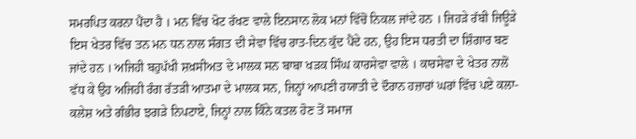ਸਮਰਪਿਤ ਕਰਨਾ ਪੈਂਦਾ ਹੈ । ਮਨ ਵਿੱਚ ਖੋਟ ਰੱਖਣ ਵਾਲੇ ਇਨਸਾਨ ਲੋਕ ਮਨਾਂ ਵਿੱਚੋਂ ਨਿਕਲ ਜਾਂਦੇ ਹਨ । ਜਿਹੜੇ ਰੱਬੀ ਜਿਊੜੇ ਇਸ ਖੇਤਰ ਵਿੱਚ ਤਨ ਮਨ ਧਨ ਨਾਲ ਸੰਗਤ ਦੀ ਸੇਵਾ ਵਿੱਚ ਰਾਤ-ਦਿਨ ਕੁੱਦ ਪੈਂਦੇ ਹਨ, ਉਹ ਇਸ ਧਰਤੀ ਦਾ ਸ਼ਿੰਗਾਰ ਬਣ ਜਾਂਦੇ ਹਨ । ਅਜਿਹੀ ਬਹੁਪੱਖੀ ਸ਼ਖ਼ਸੀਅਤ ਦੇ ਮਾਲਕ ਸਨ ਬਾਬਾ ਖੜਕ ਸਿੰਘ ਕਾਰਸੇਵਾ ਵਾਲੇ । ਕਾਰਸੇਵਾ ਦੇ ਖੇਤਰ ਨਾਲੋਂ ਵੱਧ ਕੇ ਉਹ ਅਜਿਹੀ ਰੰਗ ਰੱਤੜੀ ਆਤਮਾ ਦੇ ਮਾਲਕ ਸਨ, ਜਿਨ੍ਹਾਂ ਆਪਣੀ ਹਯਾਤੀ ਦੇ ਦੌਰਾਨ ਹਜ਼ਾਰਾਂ ਘਰਾਂ ਵਿੱਚ ਪਏ ਕਲਾ-ਕਲੇਸ਼ ਅਤੇ ਗੰਭੀਰ ਝਗੜੇ ਨਿਪਟਾਏ, ਜਿਨ੍ਹਾਂ ਨਾਲ ਕਿੰਨੇ ਕਤਲ ਹੋਣ ਤੋਂ ਸਮਾਜ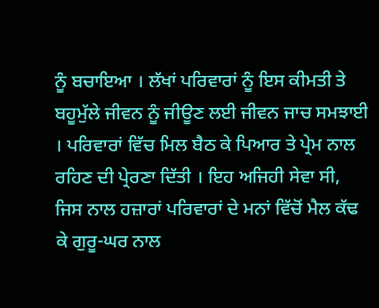ਨੂੰ ਬਚਾਇਆ । ਲੱਖਾਂ ਪਰਿਵਾਰਾਂ ਨੂੰ ਇਸ ਕੀਮਤੀ ਤੇ ਬਹੂਮੁੱਲੇ ਜੀਵਨ ਨੂੰ ਜੀਊਣ ਲਈ ਜੀਵਨ ਜਾਚ ਸਮਝਾਈ । ਪਰਿਵਾਰਾਂ ਵਿੱਚ ਮਿਲ ਬੈਠ ਕੇ ਪਿਆਰ ਤੇ ਪ੍ਰੇਮ ਨਾਲ ਰਹਿਣ ਦੀ ਪ੍ਰੇਰਣਾ ਦਿੱਤੀ । ਇਹ ਅਜਿਹੀ ਸੇਵਾ ਸੀ, ਜਿਸ ਨਾਲ ਹਜ਼ਾਰਾਂ ਪਰਿਵਾਰਾਂ ਦੇ ਮਨਾਂ ਵਿੱਚੋਂ ਮੈਲ ਕੱਢ ਕੇ ਗੁਰੂ-ਘਰ ਨਾਲ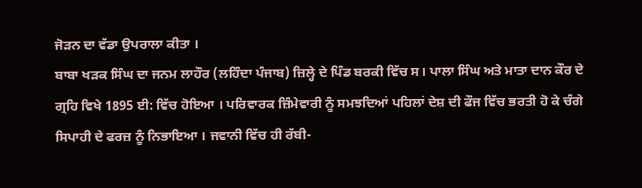ਜੋੜਨ ਦਾ ਵੱਡਾ ਉਪਰਾਲਾ ਕੀਤਾ ।
ਬਾਬਾ ਖੜਕ ਸਿੰਘ ਦਾ ਜਨਮ ਲਾਹੌਰ (ਲਹਿੰਦਾ ਪੰਜਾਬ) ਜ਼ਿਲ੍ਹੇ ਦੇ ਪਿੰਡ ਬਰਕੀ ਵਿੱਚ ਸ। ਪਾਲਾ ਸਿੰਘ ਅਤੇ ਮਾਤਾ ਦਾਨ ਕੌਰ ਦੇ ਗ੍ਰਹਿ ਵਿਖੇ 1895 ਈ: ਵਿੱਚ ਹੋਇਆ । ਪਰਿਵਾਰਕ ਜ਼ਿੰਮੇਵਾਰੀ ਨੂੰ ਸਮਝਦਿਆਂ ਪਹਿਲਾਂ ਦੇਸ਼ ਦੀ ਫੌਜ ਵਿੱਚ ਭਰਤੀ ਹੋ ਕੇ ਚੰਗੇ ਸਿਪਾਹੀ ਦੇ ਫਰਜ਼ ਨੂੰ ਨਿਭਾਇਆ । ਜਵਾਨੀ ਵਿੱਚ ਹੀ ਰੱਬੀ-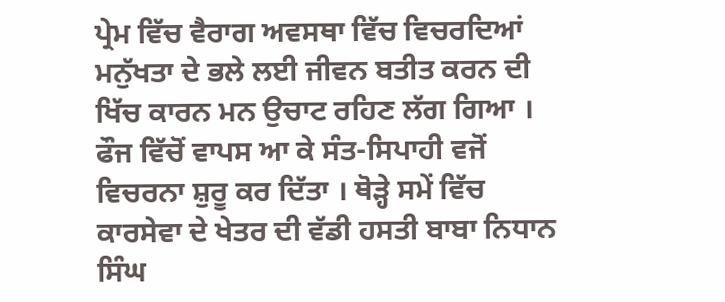ਪ੍ਰੇਮ ਵਿੱਚ ਵੈਰਾਗ ਅਵਸਥਾ ਵਿੱਚ ਵਿਚਰਦਿਆਂ ਮਨੁੱਖਤਾ ਦੇ ਭਲੇ ਲਈ ਜੀਵਨ ਬਤੀਤ ਕਰਨ ਦੀ ਖਿੱਚ ਕਾਰਨ ਮਨ ਉਚਾਟ ਰਹਿਣ ਲੱਗ ਗਿਆ । ਫੌਜ ਵਿੱਚੋਂ ਵਾਪਸ ਆ ਕੇ ਸੰਤ-ਸਿਪਾਹੀ ਵਜੋਂ ਵਿਚਰਨਾ ਸ਼ੁਰੂ ਕਰ ਦਿੱਤਾ । ਥੋੜ੍ਹੇ ਸਮੇਂ ਵਿੱਚ ਕਾਰਸੇਵਾ ਦੇ ਖੇਤਰ ਦੀ ਵੱਡੀ ਹਸਤੀ ਬਾਬਾ ਨਿਧਾਨ ਸਿੰਘ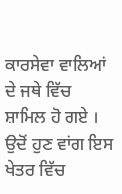ਕਾਰਸੇਵਾ ਵਾਲਿਆਂ ਦੇ ਜਥੇ ਵਿੱਚ ਸ਼ਾਮਿਲ ਹੋ ਗਏ । ਉਦੋਂ ਹੁਣ ਵਾਂਗ ਇਸ ਖੇਤਰ ਵਿੱਚ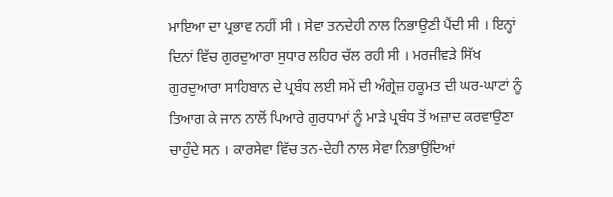ਮਾਇਆ ਦਾ ਪ੍ਰਭਾਵ ਨਹੀਂ ਸੀ । ਸੇਵਾ ਤਨਦੇਹੀ ਨਾਲ ਨਿਭਾਉਣੀ ਪੈਂਦੀ ਸੀ । ਇਨ੍ਹਾਂ ਦਿਨਾਂ ਵਿੱਚ ਗੁਰਦੁਆਰਾ ਸੁਧਾਰ ਲਹਿਰ ਚੱਲ ਰਹੀ ਸੀ । ਮਰਜੀਵੜੇ ਸਿੱਖ ਗੁਰਦੁਆਰਾ ਸਾਹਿਬਾਨ ਦੇ ਪ੍ਰਬੰਧ ਲਈ ਸਮੇਂ ਦੀ ਅੰਗ੍ਰੇਜ਼ ਹਕੂਮਤ ਦੀ ਘਰ-ਘਾਟਾਂ ਨੂੰ ਤਿਆਗ ਕੇ ਜਾਨ ਨਾਲੋਂ ਪਿਆਰੇ ਗੁਰਧਾਮਾਂ ਨੂੰ ਮਾੜੇ ਪ੍ਰਬੰਧ ਤੋਂ ਅਜ਼ਾਦ ਕਰਵਾਉਣਾ ਚਾਹੁੰਦੇ ਸਨ । ਕਾਰਸੇਵਾ ਵਿੱਚ ਤਨ-ਦੇਹੀ ਨਾਲ ਸੇਵਾ ਨਿਭਾਉਂਦਿਆਂ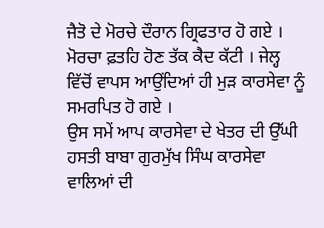ਜੈਤੋ ਦੇ ਮੋਰਚੇ ਦੌਰਾਨ ਗ੍ਰਿਫਤਾਰ ਹੋ ਗਏ । ਮੋਰਚਾ ਫ਼ਤਹਿ ਹੋਣ ਤੱਕ ਕੈਦ ਕੱਟੀ । ਜੇਲ੍ਹ ਵਿੱਚੋਂ ਵਾਪਸ ਆਉਂਦਿਆਂ ਹੀ ਮੁੜ ਕਾਰਸੇਵਾ ਨੂੰ ਸਮਰਪਿਤ ਹੋ ਗਏ ।
ਉਸ ਸਮੇਂ ਆਪ ਕਾਰਸੇਵਾ ਦੇ ਖੇਤਰ ਦੀ ਉੱਘੀ ਹਸਤੀ ਬਾਬਾ ਗੁਰਮੁੱਖ ਸਿੰਘ ਕਾਰਸੇਵਾ ਵਾਲਿਆਂ ਦੀ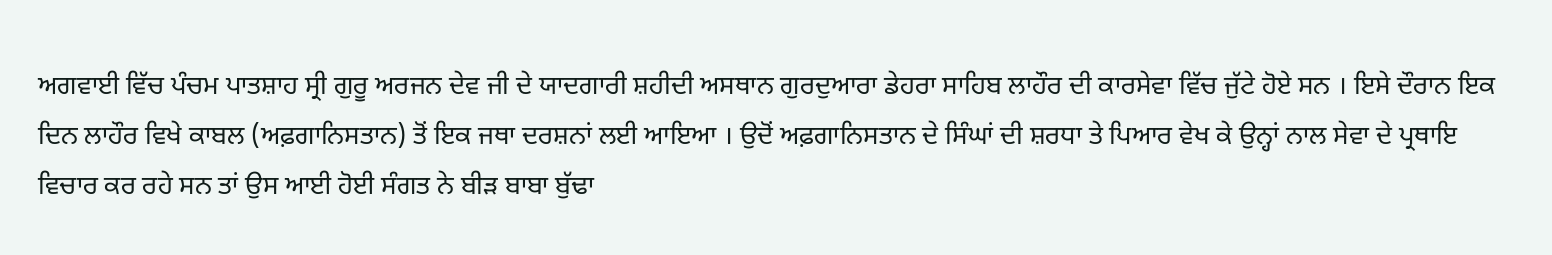ਅਗਵਾਈ ਵਿੱਚ ਪੰਚਮ ਪਾਤਸ਼ਾਹ ਸ੍ਰੀ ਗੁਰੂ ਅਰਜਨ ਦੇਵ ਜੀ ਦੇ ਯਾਦਗਾਰੀ ਸ਼ਹੀਦੀ ਅਸਥਾਨ ਗੁਰਦੁਆਰਾ ਡੇਹਰਾ ਸਾਹਿਬ ਲਾਹੌਰ ਦੀ ਕਾਰਸੇਵਾ ਵਿੱਚ ਜੁੱਟੇ ਹੋਏ ਸਨ । ਇਸੇ ਦੌਰਾਨ ਇਕ ਦਿਨ ਲਾਹੌਰ ਵਿਖੇ ਕਾਬਲ (ਅਫ਼ਗਾਨਿਸਤਾਨ) ਤੋਂ ਇਕ ਜਥਾ ਦਰਸ਼ਨਾਂ ਲਈ ਆਇਆ । ਉਦੋਂ ਅਫ਼ਗਾਨਿਸਤਾਨ ਦੇ ਸਿੰਘਾਂ ਦੀ ਸ਼ਰਧਾ ਤੇ ਪਿਆਰ ਵੇਖ ਕੇ ਉਨ੍ਹਾਂ ਨਾਲ ਸੇਵਾ ਦੇ ਪ੍ਰਥਾਇ ਵਿਚਾਰ ਕਰ ਰਹੇ ਸਨ ਤਾਂ ਉਸ ਆਈ ਹੋਈ ਸੰਗਤ ਨੇ ਬੀੜ ਬਾਬਾ ਬੁੱਢਾ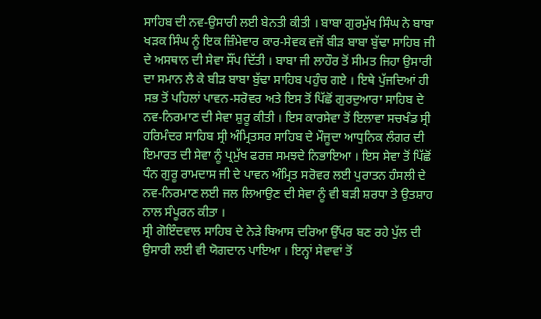ਸਾਹਿਬ ਦੀ ਨਵ-ਉਸਾਰੀ ਲਈ ਬੇਨਤੀ ਕੀਤੀ । ਬਾਬਾ ਗੁਰਮੁੱਖ ਸਿੰਘ ਨੇ ਬਾਬਾ ਖੜਕ ਸਿੰਘ ਨੂੰ ਇਕ ਜ਼ਿੰਮੇਵਾਰ ਕਾਰ-ਸੇਵਕ ਵਜੋਂ ਬੀੜ ਬਾਬਾ ਬੁੱਢਾ ਸਾਹਿਬ ਜੀ ਦੇ ਅਸਥਾਨ ਦੀ ਸੇਵਾ ਸੌਂਪ ਦਿੱਤੀ । ਬਾਬਾ ਜੀ ਲਾਹੌਰ ਤੋਂ ਸੀਮਤ ਜਿਹਾ ਉਸਾਰੀ ਦਾ ਸਮਾਨ ਲੈ ਕੇ ਬੀੜ ਬਾਬਾ ਬੁੱਢਾ ਸਾਹਿਬ ਪਹੁੰਚ ਗਏ । ਇਥੇ ਪੁੱਜਦਿਆਂ ਹੀ ਸਭ ਤੋਂ ਪਹਿਲਾਂ ਪਾਵਨ-ਸਰੋਵਰ ਅਤੇ ਇਸ ਤੋਂ ਪਿੱਛੋਂ ਗੁਰਦੁਆਰਾ ਸਾਹਿਬ ਦੇ ਨਵ-ਨਿਰਮਾਣ ਦੀ ਸੇਵਾ ਸ਼ੁਰੂ ਕੀਤੀ । ਇਸ ਕਾਰਸੇਵਾ ਤੋਂ ਇਲਾਵਾ ਸਚਖੰਡ ਸ੍ਰੀ ਹਰਿਮੰਦਰ ਸਾਹਿਬ ਸ੍ਰੀ ਅੰਮ੍ਰਿਤਸਰ ਸਾਹਿਬ ਦੇ ਮੌਜੂਦਾ ਆਧੁਨਿਕ ਲੰਗਰ ਦੀ ਇਮਾਰਤ ਦੀ ਸੇਵਾ ਨੂੰ ਪ੍ਰਮੁੱਖ ਫਰਜ਼ ਸਮਝਦੇ ਨਿਭਾਇਆ । ਇਸ ਸੇਵਾ ਤੋਂ ਪਿੱਛੋਂ ਧੰਨ ਗੁਰੂ ਰਾਮਦਾਸ ਜੀ ਦੇ ਪਾਵਨ ਅੰਮ੍ਰਿਤ ਸਰੋਵਰ ਲਈ ਪੁਰਾਤਨ ਹੰਸਲੀ ਦੇ ਨਵ-ਨਿਰਮਾਣ ਲਈ ਜਲ ਲਿਆਉਣ ਦੀ ਸੇਵਾ ਨੂੰ ਵੀ ਬੜੀ ਸ਼ਰਧਾ ਤੇ ਉਤਸ਼ਾਹ ਨਾਲ ਸੰਪੂਰਨ ਕੀਤਾ ।
ਸ੍ਰੀ ਗੋਇੰਦਵਾਲ ਸਾਹਿਬ ਦੇ ਨੇੜੇ ਬਿਆਸ ਦਰਿਆ ਉੱਪਰ ਬਣ ਰਹੇ ਪੁੱਲ ਦੀ ਉਸਾਰੀ ਲਈ ਵੀ ਯੋਗਦਾਨ ਪਾਇਆ । ਇਨ੍ਹਾਂ ਸੇਵਾਵਾਂ ਤੋਂ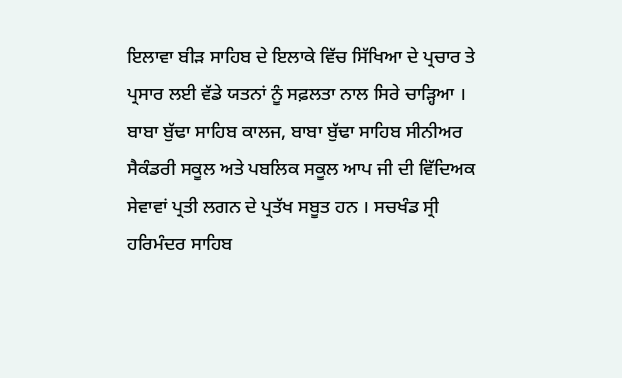ਇਲਾਵਾ ਬੀੜ ਸਾਹਿਬ ਦੇ ਇਲਾਕੇ ਵਿੱਚ ਸਿੱਖਿਆ ਦੇ ਪ੍ਰਚਾਰ ਤੇ ਪ੍ਰਸਾਰ ਲਈ ਵੱਡੇ ਯਤਨਾਂ ਨੂੰ ਸਫ਼ਲਤਾ ਨਾਲ ਸਿਰੇ ਚਾੜ੍ਹਿਆ । ਬਾਬਾ ਬੁੱਢਾ ਸਾਹਿਬ ਕਾਲਜ, ਬਾਬਾ ਬੁੱਢਾ ਸਾਹਿਬ ਸੀਨੀਅਰ ਸੈਕੰਡਰੀ ਸਕੂਲ ਅਤੇ ਪਬਲਿਕ ਸਕੂਲ ਆਪ ਜੀ ਦੀ ਵਿੱਦਿਅਕ ਸੇਵਾਵਾਂ ਪ੍ਰਤੀ ਲਗਨ ਦੇ ਪ੍ਰਤੱਖ ਸਬੂਤ ਹਨ । ਸਚਖੰਡ ਸ੍ਰੀ ਹਰਿਮੰਦਰ ਸਾਹਿਬ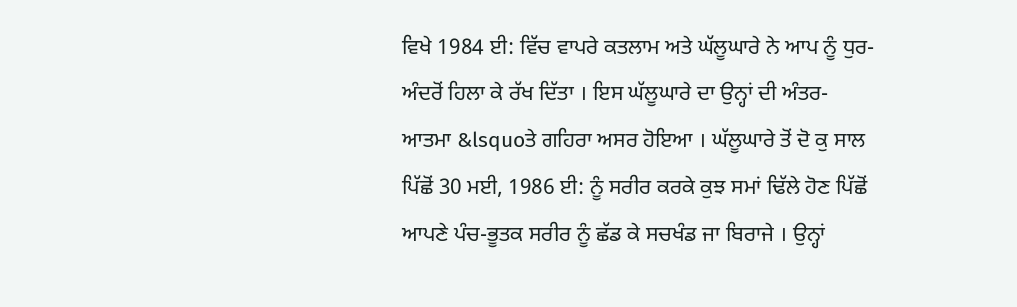ਵਿਖੇ 1984 ਈ: ਵਿੱਚ ਵਾਪਰੇ ਕਤਲਾਮ ਅਤੇ ਘੱਲੂਘਾਰੇ ਨੇ ਆਪ ਨੂੰ ਧੁਰ-ਅੰਦਰੋਂ ਹਿਲਾ ਕੇ ਰੱਖ ਦਿੱਤਾ । ਇਸ ਘੱਲੂਘਾਰੇ ਦਾ ਉਨ੍ਹਾਂ ਦੀ ਅੰਤਰ-ਆਤਮਾ &lsquoਤੇ ਗਹਿਰਾ ਅਸਰ ਹੋਇਆ । ਘੱਲੂਘਾਰੇ ਤੋਂ ਦੋ ਕੁ ਸਾਲ ਪਿੱਛੋਂ 30 ਮਈ, 1986 ਈ: ਨੂੰ ਸਰੀਰ ਕਰਕੇ ਕੁਝ ਸਮਾਂ ਢਿੱਲੇ ਹੋਣ ਪਿੱਛੋਂ ਆਪਣੇ ਪੰਚ-ਭੂਤਕ ਸਰੀਰ ਨੂੰ ਛੱਡ ਕੇ ਸਚਖੰਡ ਜਾ ਬਿਰਾਜੇ । ਉਨ੍ਹਾਂ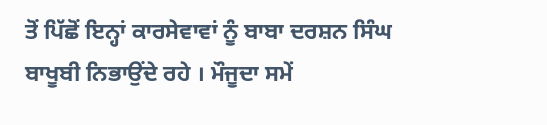ਤੋਂ ਪਿੱਛੋਂ ਇਨ੍ਹਾਂ ਕਾਰਸੇਵਾਵਾਂ ਨੂੰ ਬਾਬਾ ਦਰਸ਼ਨ ਸਿੰਘ ਬਾਖੂਬੀ ਨਿਭਾਉਂਦੇ ਰਹੇ । ਮੌਜੂਦਾ ਸਮੇਂ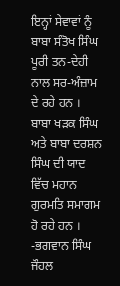ਇਨ੍ਹਾਂ ਸੇਵਾਵਾਂ ਨੂੰ ਬਾਬਾ ਸੰਤੋਖ ਸਿੰਘ ਪੂਰੀ ਤਨ-ਦੇਹੀ ਨਾਲ ਸਰ-ਅੰਜ਼ਾਮ ਦੇ ਰਹੇ ਹਨ । ਬਾਬਾ ਖੜਕ ਸਿੰਘ ਅਤੇ ਬਾਬਾ ਦਰਸ਼ਨ ਸਿੰਘ ਦੀ ਯਾਦ ਵਿੱਚ ਮਹਾਨ ਗੁਰਮਤਿ ਸਮਾਗਮ ਹੋ ਰਹੇ ਹਨ ।
-ਭਗਵਾਨ ਸਿੰਘ ਜੌਹਲ